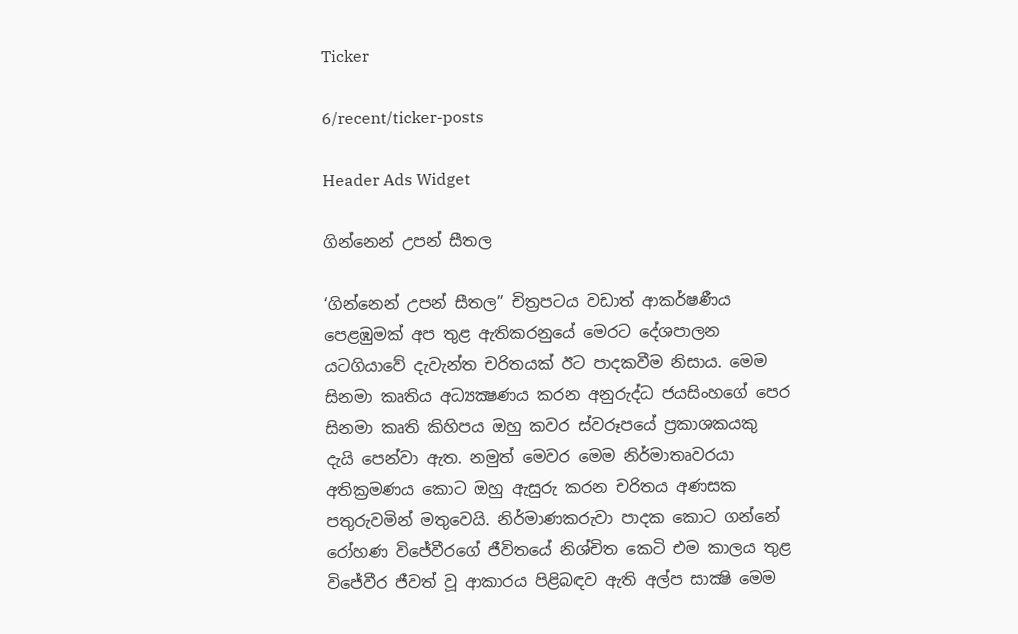Ticker

6/recent/ticker-posts

Header Ads Widget

ගින්නෙන් උපන් සීතල

‘ගින්නෙන් උපන් සීතල’’ චිත්‍රපටය වඩාත් ආකර්ෂණීය පෙළඹුමක් අප තුළ ඇතිකරනුයේ මෙරට දේශපාලන යටගියාවේ දැවැන්ත චරිතයක් ඊට පාදකවීම නිසාය. මෙම සිනමා කෘතිය අධ්‍යක්‍ෂණය කරන අනුරුද්ධ ජයසිංහගේ පෙර සිනමා කෘති කිහිපය ඔහු කවර ස්වරූපයේ ප්‍රකාශකයකු දැයි පෙන්වා ඇත. නමුත් මෙවර මෙම නිර්මාතෘවරයා අතික්‍රමණය කොට ඔහු ඇසුරු කරන චරිතය අණසක පතුරුවමින් මතුවෙයි. නිර්මාණකරුවා පාදක කොට ගන්නේ රෝහණ විජේවීරගේ ජීවිතයේ නිශ්චිත කෙටි එම කාලය තුළ විජේවීර ජීවත් වූ ආකාරය පිළිබඳව ඇති අල්ප සාක්‍ෂි මෙම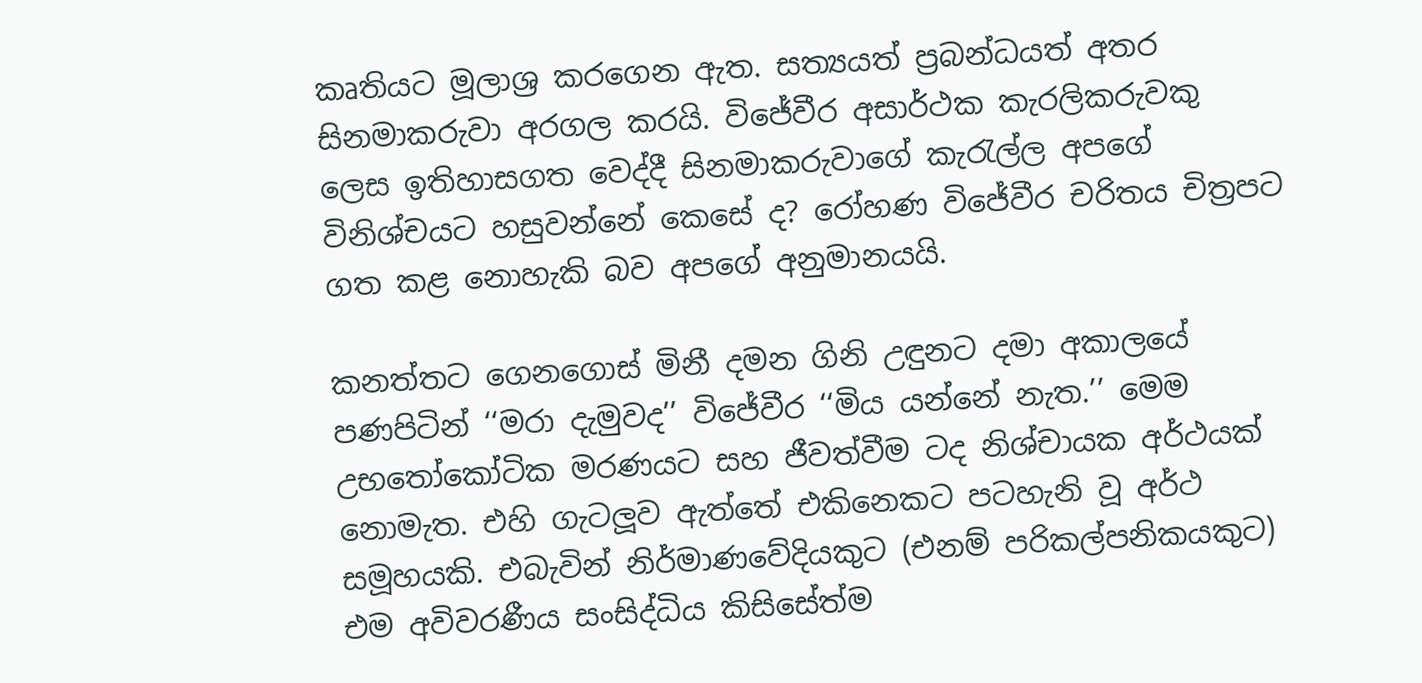කෘතියට මූලාශ්‍ර කරගෙන ඇත. සත්‍යයත් ප්‍රබන්ධයත් අතර සිනමාකරුවා අරගල කරයි. විජේවීර අසාර්ථක කැරලිකරුවකු ලෙස ඉතිහාසගත වෙද්දී සිනමාකරුවාගේ කැරැල්ල අපගේ විනිශ්චයට හසුවන්නේ කෙසේ ද? රෝහණ විජේවීර චරිතය චිත්‍රපට ගත කළ නොහැකි බව අපගේ අනුමානයයි.

කනත්තට ගෙනගොස් මිනී දමන ගිනි උඳුනට දමා අකාලයේ පණපිටින් ‘‘මරා දැමුවද’’ විජේවීර ‘‘මිය යන්නේ නැත.’’ මෙම උභතෝකෝටික මරණයට සහ ජීවත්වීම ටද නිශ්චායක අර්ථයක් නොමැත. එහි ගැටලූව ඇත්තේ එකිනෙකට පටහැනි වූ අර්ථ සමූහයකි. එබැවින් නිර්මාණවේදියකුට (එනම් පරිකල්පනිකයකුට) එම අවිවරණීය සංසිද්ධිය කිසිසේත්ම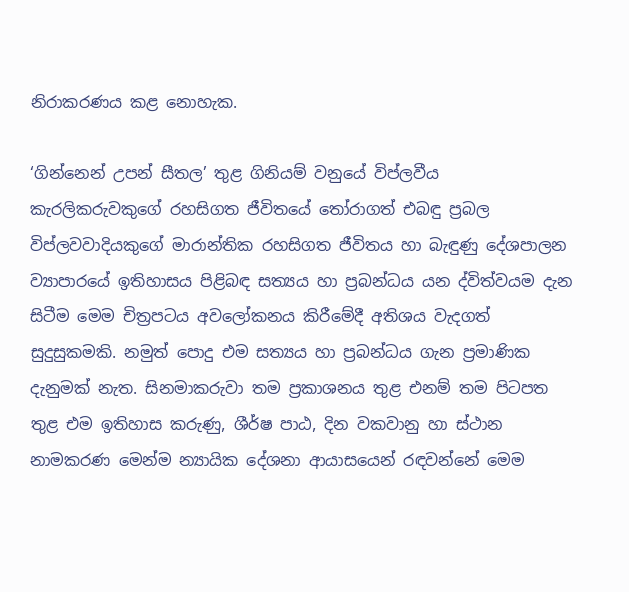නිරාකරණය කළ නොහැක.

‘ගින්නෙන් උපන් සීතල’ තුළ ගිනියම් වනුයේ විප්ලවීය කැරලිකරුවකුගේ රහසිගත ජීවිතයේ තෝරාගත් එබඳු ප්‍රබල විප්ලවවාදියකුගේ මාරාන්තික රහසිගත ජීවිතය හා බැඳුණු දේශපාලන ව්‍යාපාරයේ ඉතිහාසය පිළිබඳ සත්‍යය හා ප්‍රබන්ධය යන ද්විත්වයම දැන සිටීම මෙම චිත්‍රපටය අවලෝකනය කිරීමේදී අතිශය වැදගත් සුදුසුකමකි. නමුත් පොදු එම සත්‍යය හා ප්‍රබන්ධය ගැන ප්‍රමාණික දැනුමක් නැත. සිනමාකරුවා තම ප්‍රකාශනය තුළ එනම් තම පිටපත තුළ එම ඉතිහාස කරුණු, ශීර්ෂ පාඨ, දින වකවානු හා ස්ථාන නාමකරණ මෙන්ම න්‍යායික දේශනා ආයාසයෙන් රඳවන්නේ මෙම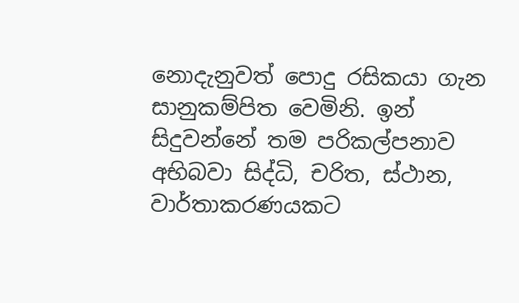නොදැනුවත් පොදු රසිකයා ගැන සානුකම්පිත වෙමිනි. ඉන් සිදුවන්නේ තම පරිකල්පනාව අභිබවා සිද්ධි, චරිත, ස්ථාන, වාර්තාකරණයකට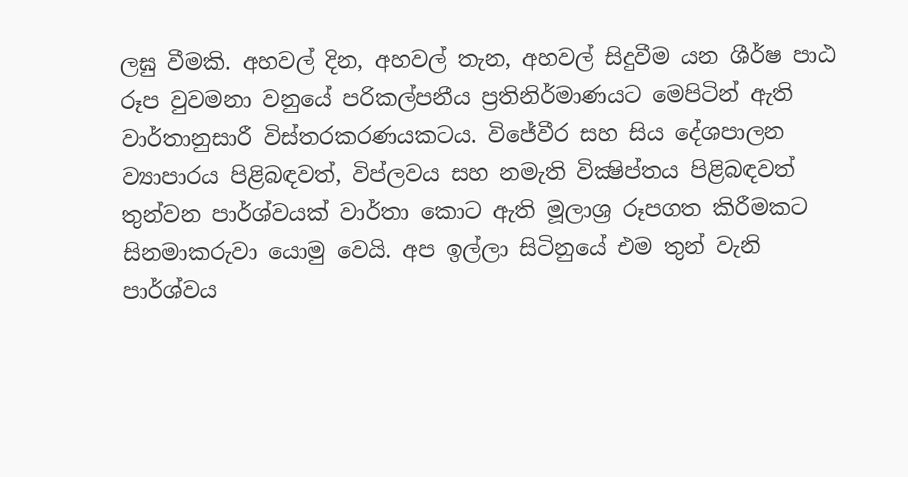ලඝු වීමකි. අහවල් දින, අහවල් තැන, අහවල් සිදුවීම යන ශීර්ෂ පාඨ රූප වුවමනා වනුයේ පරිකල්පනීය ප්‍රතිනිර්මාණයට මෙපිටින් ඇති වාර්තානුසාරී විස්තරකරණයකටය. විජේවීර සහ සිය දේශපාලන ව්‍යාපාරය පිළිබඳවත්, විප්ලවය සහ නමැති වික්‍ෂිප්තය පිළිබඳවත් තුන්වන පාර්ශ්වයක් වාර්තා කොට ඇති මූලාශ්‍ර රූපගත කිරීමකට සිනමාකරුවා යොමු වෙයි. අප ඉල්ලා සිටිනුයේ එම තුන් වැනි පාර්ශ්වය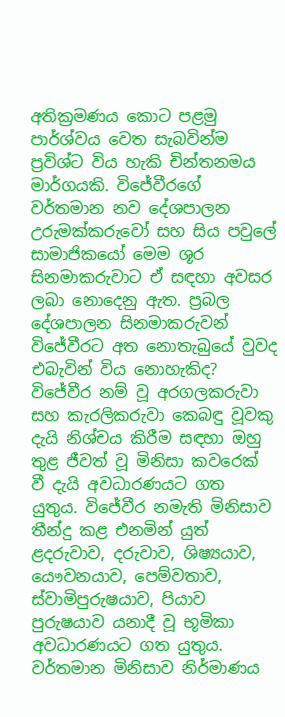අතික්‍රමණය කොට පළමු පාර්ශ්වය වෙත සැබවින්ම ප්‍රවිශ්ට විය හැකි චින්තනමය මාර්ගයකි. විජේවීරගේ වර්තමාන නව දේශපාලන උරුමක්කරුවෝ සහ සිය පවුලේ සාමාජිකයෝ මෙම ශූර සිනමාකරුවාට ඒ සඳහා අවසර ලබා නොදෙනු ඇත. ප්‍රබල දේශපාලන සිනමාකරුවන් විජේවීරට අත නොතැබුයේ වුවද එබැවින් විය නොහැකිද?
විජේවීර නම් වූ අරගලකරුවා සහ කැරලිකරුවා කෙබඳු වූවකු දැයි නිශ්චය කිරීම සඳහා ඔහු තුළ ජීවත් වූ මිනිසා කවරෙක් වී දැයි අවධාරණයට ගත යුතුය. විජේවීර නමැති මිනිසාව තීන්දු කළ එනමින් යුත් ළදරුවාව, දරුවාව, ශිෂ්‍යයාව, යෞවනයාව, පෙම්වතාව, ස්වාමිපුරුෂයාව, පියාව පුරුෂයාව යනාදී වූ භූමිකා අවධාරණයට ගත යුතුය. වර්තමාන මිනිසාව නිර්මාණය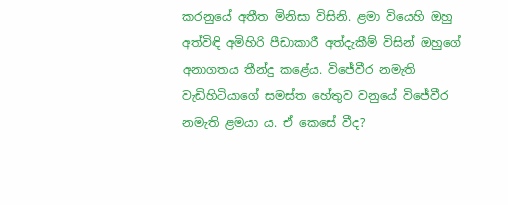කරනුයේ අතීත මිනිසා විසිනි. ළමා වියෙහි ඔහු අත්විඳි අමිහිරි පීඩාකාරී අත්දැකීම් විසින් ඔහුගේ අනාගතය තීන්දු කළේය. විජේවීර නමැති වැඩිහිටියාගේ සමස්ත හේතුව වනුයේ විජේවීර නමැති ළමයා ය. ඒ කෙසේ වීද?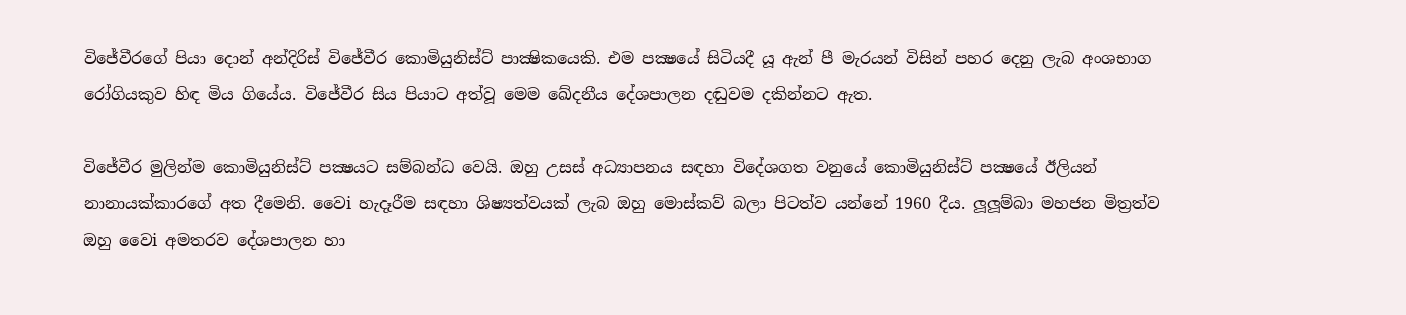විජේවීරගේ පියා දොන් අන්දිරිස් විජේවීර කොමියුනිස්ට් පාක්‍ෂිකයෙකි. එම පක්‍ෂයේ සිටියදී යූ ඇන් පී මැරයන් විසින් පහර දෙනු ලැබ අංශභාග රෝගියකුව හිඳ මිය ගියේය. විජේවීර සිය පියාට අත්වූ මෙම ඛේදනීය දේශපාලන දඬුවම දකින්නට ඇත.

විජේවීර මුලින්ම කොමියුනිස්ට් පක්‍ෂයට සම්බන්ධ වෙයි. ඔහු උසස් අධ්‍යාපනය සඳහා විදේශගත වනුයේ කොමියුනිස්ට් පක්‍ෂයේ ඊලියන් නානායක්කාරගේ අත දීමෙනි. වෛi හැදෑරීම සඳහා ශිෂ්‍යත්වයක් ලැබ ඔහු මොස්කව් බලා පිටත්ව යන්නේ 1960 දීය. ලූලූම්බා මහජන මිත්‍රත්ව ඔහු වෛi අමතරව දේශපාලන හා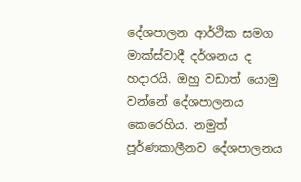දේශපාලන ආර්ථික සමග මාක්ස්වාදී දර්ශනය ද හදාරයි. ඔහු වඩාත් යොමු වන්නේ දේශපාලනය කෙරෙහිය. නමුත් පූර්ණකාලීනව දේශපාලනය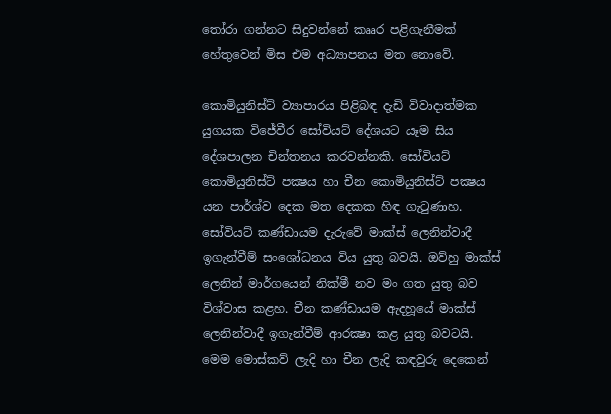තෝරා ගන්නට සිදුවන්නේ කෲර පළිගැනීමක් හේතුවෙන් මිස එම අධ්‍යාපනය මත නොවේ.

කොමියුනිස්ට් ව්‍යාපාරය පිළිබඳ දැඩි විවාදාත්මක යුගයක විජේවීර සෝවියට් දේශයට යෑම සිය දේශපාලන චින්තනය කරවන්නකි. සෝවියට් කොමියුනිස්ට් පක්‍ෂය හා චීන කොමියුනිස්ට් පක්‍ෂය යන පාර්ශ්ව දෙක මත දෙකක හිඳ ගැටුණාහ. සෝවියට් කණ්ඩායම දැරුවේ මාක්ස් ලෙනින්වාදී ඉගැන්වීම් සංශෝධනය විය යුතු බවයි. ඔව්හු මාක්ස් ලෙනින් මාර්ගයෙන් නික්මී නව මං ගත යුතු බව විශ්වාස කළහ. චීන කණ්ඩායම ඇදහූයේ මාක්ස් ලෙනින්වාදී ඉගැන්වීම් ආරක්‍ෂා කළ යුතු බවටයි. මෙම මොස්කව් ලැදි හා චීන ලැදි කඳවුරු දෙකෙන්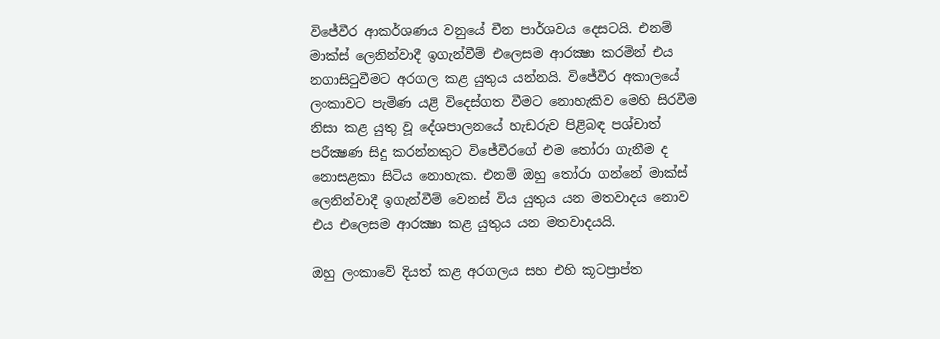විජේවීර ආකර්ශණය වනුයේ චීන පාර්ශවය දෙසටයි. එනම් මාක්ස් ලෙනින්වාදී ඉගැන්වීම් එලෙසම ආරක්‍ෂා කරමින් එය නගාසිටුවීමට අරගල කළ යුතුය යන්නයි. විජේවීර අකාලයේ ලංකාවට පැමිණ යළි විදෙස්ගත වීමට නොහැකිව මෙහි සිරවීම නිසා කළ යුතු වූ දේශපාලනයේ හැඩරුව පිළිබඳ පශ්චාත් පරීක්‍ෂණ සිදු කරන්නකුට විජේවීරගේ එම තෝරා ගැනීම ද නොසළකා සිටිය නොහැක. එනම් ඔහු තෝරා ගන්නේ මාක්ස් ලෙනින්වාදී ඉගැන්වීම් වෙනස් විය යුතුය යන මතවාදය නොව එය එලෙසම ආරක්‍ෂා කළ යුතුය යන මතවාදයයි.

ඔහු ලංකාවේ දියත් කළ අරගලය සහ එහි කූටප්‍රාප්ත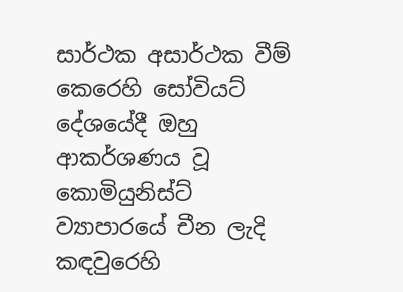සාර්ථක අසාර්ථක වීම් කෙරෙහි සෝවියට් දේශයේදී ඔහු ආකර්ශණය වූ කොමියුනිස්ට් ව්‍යාපාරයේ චීන ලැදි කඳවුරෙහි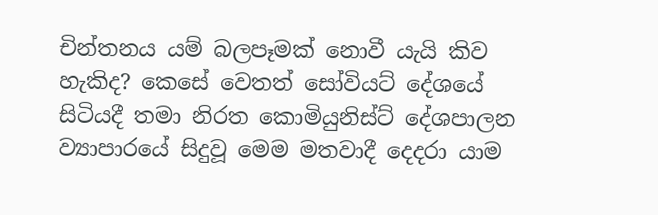චින්තනය යම් බලපෑමක් නොවී යැයි කිව හැකිද? කෙසේ වෙතත් සෝවියට් දේශයේ සිටියදී තමා නිරත කොමියුනිස්ට් දේශපාලන ව්‍යාපාරයේ සිදුවූ මෙම මතවාදී දෙදරා යාම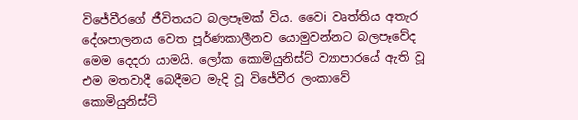විජේවීරගේ ජීවිතයට බලපෑමක් විය. වෛi වෘත්තිය අතැර දේශපාලනය වෙත පූර්ණකාලීනව යොමුවන්නට බලපෑවේද මෙම දෙදරා යාමයි. ලෝක කොමියුනිස්ට් ව්‍යාපාරයේ ඇති වූ එම මතවාදී බෙදීමට මැදි වූ විජේවීර ලංකාවේ කොමියුනිස්ට්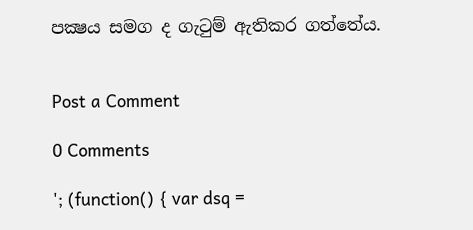පක්‍ෂය සමග ද ගැටුම් ඇතිකර ගත්තේය.


Post a Comment

0 Comments

'; (function() { var dsq =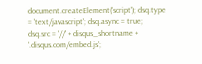document.createElement('script'); dsq.type = 'text/javascript'; dsq.async = true; dsq.src = '//' + disqus_shortname + '.disqus.com/embed.js';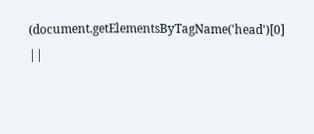(document.getElementsByTagName('head')[0] ||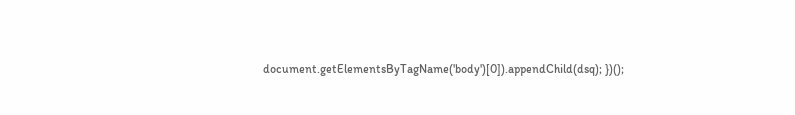document.getElementsByTagName('body')[0]).appendChild(dsq); })();